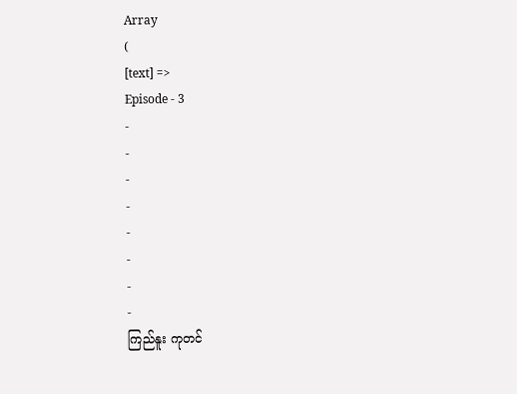Array
(
[text] =>
Episode - 3
-
-
-
-
-
-
-
-
ကြည်နူး ကုတင်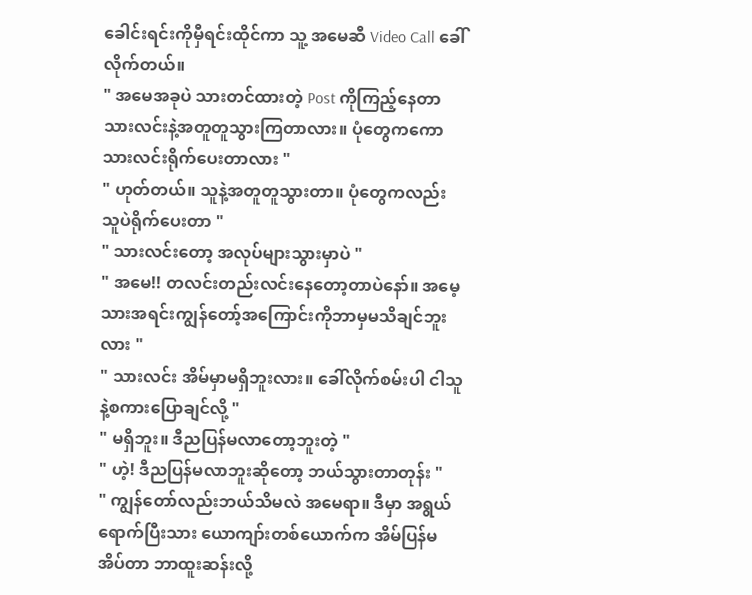ခေါင်းရင်းကိုမှီရင်းထိုင်ကာ သူ့ အမေဆီ Video Call ခေါ်လိုက်တယ်။
" အမေအခုပဲ သားတင်ထားတဲ့ Post ကိုကြည့်နေတာ သားလင်းနဲ့အတူတူသွားကြတာလား။ ပုံတွေကကော သားလင်းရိုက်ပေးတာလား "
" ဟုတ်တယ်။ သူနဲ့အတူတူသွားတာ။ ပုံတွေကလည်း သူပဲရိုက်ပေးတာ "
" သားလင်းတော့ အလုပ်များသွားမှာပဲ "
" အမေ!! တလင်းတည်းလင်းနေတော့တာပဲနော်။ အမေ့သားအရင်းကျွန်တော့်အကြောင်းကိုဘာမှမသိချင်ဘူးလား "
" သားလင်း အိမ်မှာမရှိဘူးလား။ ခေါ်လိုက်စမ်းပါ ငါသူနဲ့စကားပြောချင်လို့ "
" မရှိဘူး။ ဒီညပြန်မလာတော့ဘူးတဲ့ "
" ဟဲ့! ဒီညပြန်မလာဘူးဆိုတော့ ဘယ်သွားတာတုန်း "
" ကျွန်တော်လည်းဘယ်သိမလဲ အမေရာ။ ဒီမှာ အရွယ်ရောက်ပြီးသား ယောကျာ်းတစ်ယောက်က အိမ်ပြန်မအိပ်တာ ဘာထူးဆန်းလို့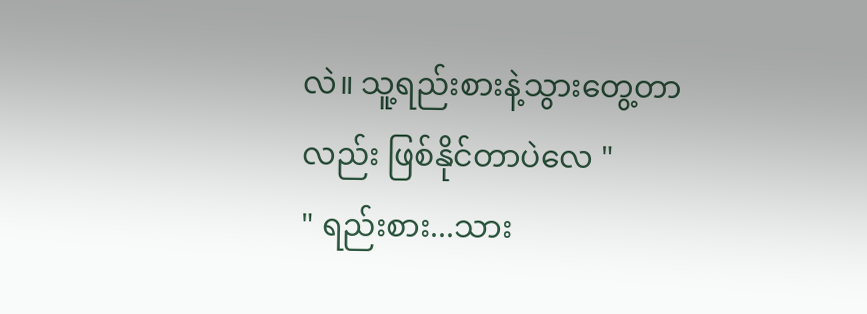လဲ။ သူ့ရည်းစားနဲ့သွားတွေ့တာလည်း ဖြစ်နိုင်တာပဲလေ "
" ရည်းစား...သား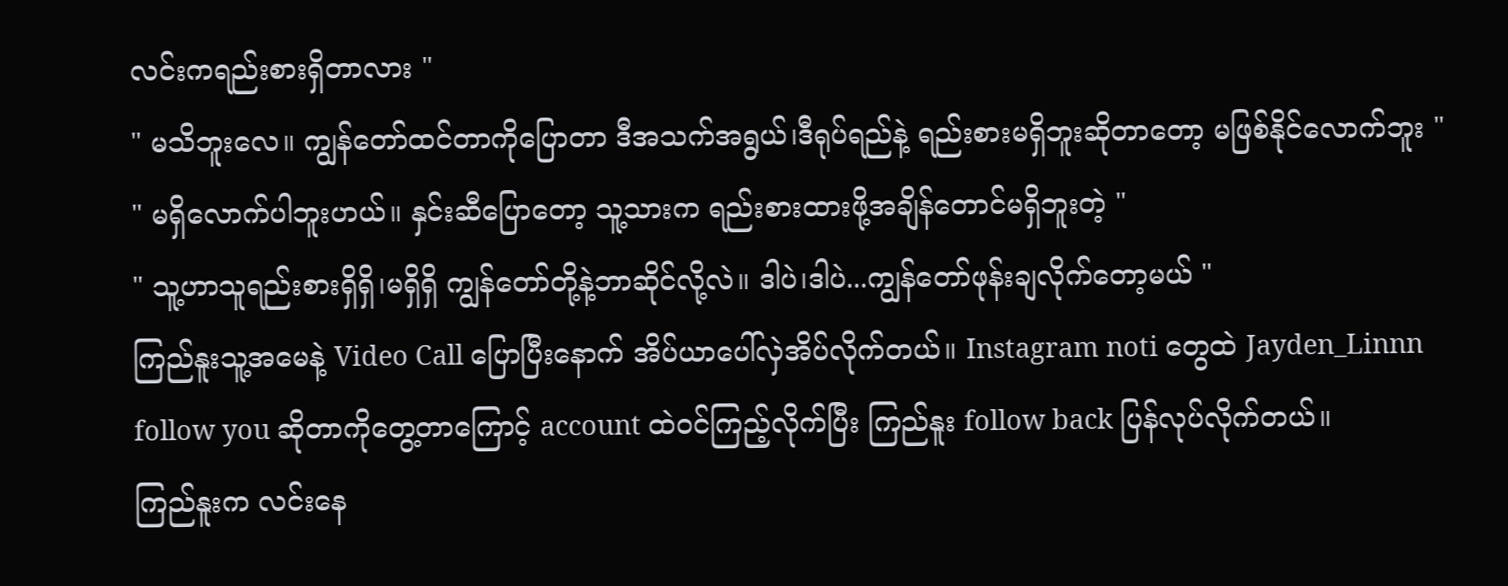လင်းကရည်းစားရှိတာလား "
" မသိဘူးလေ။ ကျွန်တော်ထင်တာကိုပြောတာ ဒီအသက်အရွယ်၊ဒီရုပ်ရည်နဲ့ ရည်းစားမရှိဘူးဆိုတာတော့ မဖြစ်နိုင်လောက်ဘူး "
" မရှိလောက်ပါဘူးဟယ်။ နှင်းဆီပြောတော့ သူ့သားက ရည်းစားထားဖို့အချိန်တောင်မရှိဘူးတဲ့ "
" သူ့ဟာသူရည်းစားရှိရှိ၊မရှိရှိ ကျွန်တော်တို့နဲ့ဘာဆိုင်လို့လဲ။ ဒါပဲ၊ဒါပဲ...ကျွန်တော်ဖုန်းချလိုက်တော့မယ် "
ကြည်နူးသူ့အမေနဲ့ Video Call ပြောပြီးနောက် အိပ်ယာပေါ်လှဲအိပ်လိုက်တယ်။ Instagram noti တွေထဲ Jayden_Linnn follow you ဆိုတာကိုတွေ့တာကြောင့် account ထဲဝင်ကြည့်လိုက်ပြီး ကြည်နူး follow back ပြန်လုပ်လိုက်တယ်။
ကြည်နူးက လင်းနေ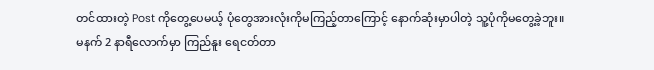တင်ထားတဲ့ Post ကိုတွေ့ပေမယ့် ပုံတွေအားလုံးကိုမကြည့်တာကြောင့် နောက်ဆုံးမှာပါတဲ့ သူ့ပုံကိုမတွေ့ခဲ့ဘူး။
မနက် 2 နာရီလောက်မှာ ကြည်နူး ရေငတ်တာ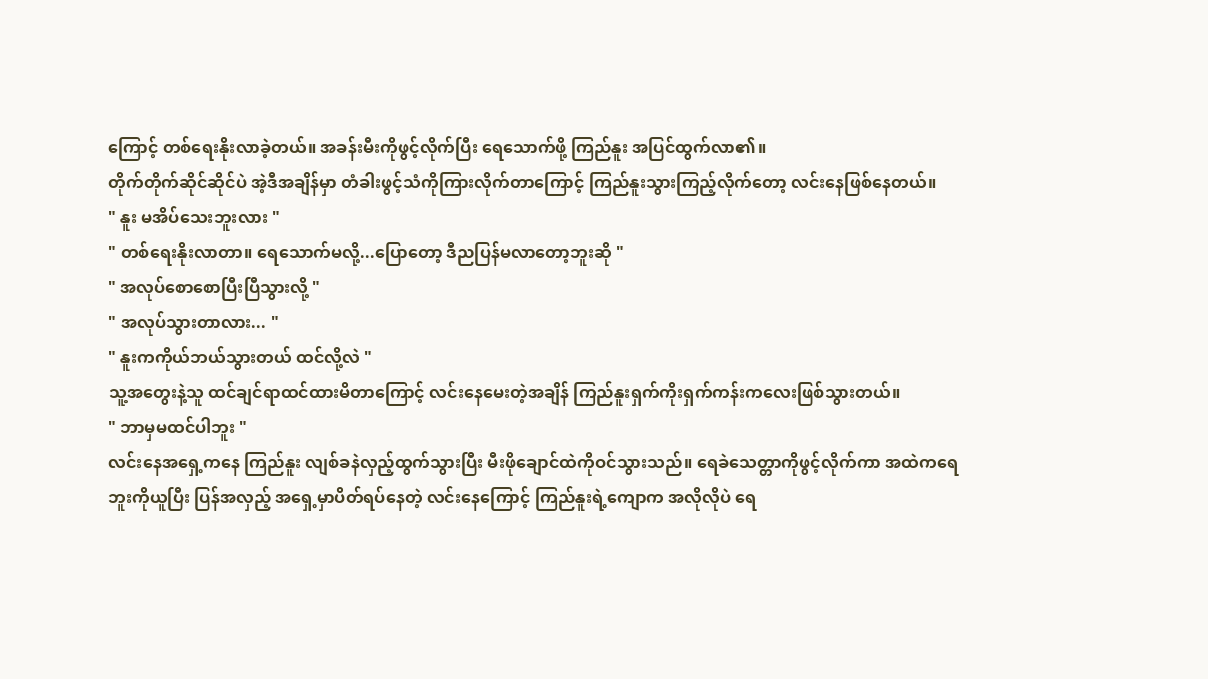ကြောင့် တစ်ရေးနိုးလာခဲ့တယ်။ အခန်းမီးကိုဖွင့်လိုက်ပြီး ရေသောက်ဖို့ ကြည်နူး အပြင်ထွက်လာ၏။
တိုက်တိုက်ဆိုင်ဆိုင်ပဲ အဲ့ဒီအချိန်မှာ တံခါးဖွင့်သံကိုကြားလိုက်တာကြောင့် ကြည်နူးသွားကြည့်လိုက်တော့ လင်းနေဖြစ်နေတယ်။
" နူး မအိပ်သေးဘူးလား "
" တစ်ရေးနိုးလာတာ။ ရေသောက်မလို့...ပြောတော့ ဒီညပြန်မလာတော့ဘူးဆို "
" အလုပ်စောစောပြီးပြီသွားလို့ "
" အလုပ်သွားတာလား... "
" နူးကကိုယ်ဘယ်သွားတယ် ထင်လို့လဲ "
သူ့အတွေးနဲ့သူ ထင်ချင်ရာထင်ထားမိတာကြောင့် လင်းနေမေးတဲ့အချိန် ကြည်နူးရှက်ကိုးရှက်ကန်းကလေးဖြစ်သွားတယ်။
" ဘာမှမထင်ပါဘူး "
လင်းနေအရှေ့ကနေ ကြည်နူး လျစ်ခနဲလှည့်ထွက်သွားပြီး မီးဖိုချောင်ထဲကိုဝင်သွားသည်။ ရေခဲသေတ္တာကိုဖွင့်လိုက်ကာ အထဲကရေဘူးကိုယူပြီး ပြန်အလှည့် အရှေ့မှာပိတ်ရပ်နေတဲ့ လင်းနေကြောင့် ကြည်နူးရဲ့ကျောက အလိုလိုပဲ ရေ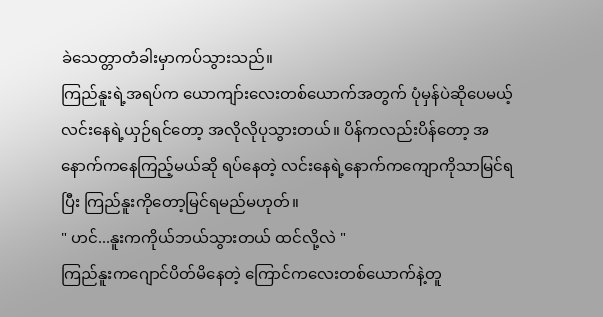ခဲသေတ္တာတံခါးမှာကပ်သွားသည်။
ကြည်နူးရဲ့အရပ်က ယောကျာ်းလေးတစ်ယောက်အတွက် ပုံမှန်ပဲဆိုပေမယ့် လင်းနေရဲ့ယှဉ်ရင်တော့ အလိုလိုပုသွားတယ်။ ပိန်ကလည်းပိန်တော့ အနောက်ကနေကြည့်မယ်ဆို ရပ်နေတဲ့ လင်းနေရဲ့နောက်ကကျောကိုသာမြင်ရပြီး ကြည်နူးကိုတော့မြင်ရမည်မဟုတ်။
" ဟင်...နူးကကိုယ်ဘယ်သွားတယ် ထင်လို့လဲ "
ကြည်နူးကဂျောင်ပိတ်မိနေတဲ့ ကြောင်ကလေးတစ်ယောက်နဲ့တူ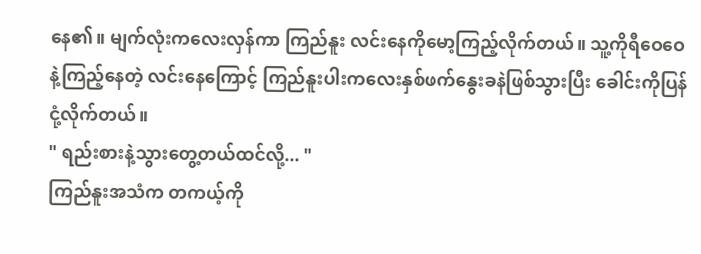နေ၏။ မျက်လုံးကလေးလှန်ကာ ကြည်နူး လင်းနေကိုမော့ကြည့်လိုက်တယ်။ သူ့ကိုရီဝေဝေနဲ့ကြည့်နေတဲ့ လင်းနေကြောင့် ကြည်နူးပါးကလေးနှစ်ဖက်နွေးခနဲဖြစ်သွားပြီး ခေါင်းကိုပြန်ငုံ့လိုက်တယ်။
" ရည်းစားနဲ့သွားတွေ့တယ်ထင်လို့... "
ကြည်နူးအသံက တကယ့်ကို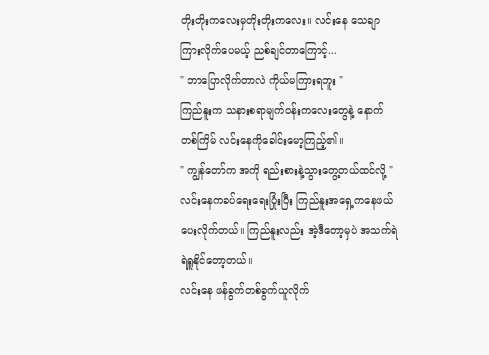တိုးတိုးကလေးမှတိုးတိုးကလေး။ လင်းနေ သေချာကြားလိုက်ပေမယ့် ညစ်ချင်တာကြောင့်...
" ဘာပြောလိုက်တာလဲ ကိုယ်မကြားရဘူး "
ကြည်နူးက သနားစရာမျက်ဝန်းကလေးတွေနဲ့ နောက်တစ်ကြိမ် လင်းနေကိုခေါင်းမော့ကြည့်၏။
" ကျွန်တော်က အကို ရည်းစားနဲ့သွားတွေ့တယ်ထင်လို့ "
လင်းနေကခပ်ရေးရေးပြုံးပြီး ကြည်နူးအရှေ့ကနေဖယ်ပေးလိုက်တယ်။ ကြည်နူးလည်း အဲ့ဒီတော့မှပဲ အသက်ရဲရဲရှူနိုင်တော့တယ်။
လင်းနေ ဖန်ခွက်တစ်ခွက်ယူလိုက်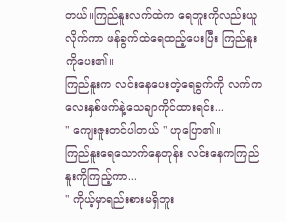တယ်။ကြည်နူးလက်ထဲက ရေဘူးကိုလည်းယူလိုက်ကာ ဖန်ခွက်ထဲရေထည့်ပေးပြီး ကြည်နူးကိုပေး၏။
ကြည်နူးက လင်းနေပေးတဲ့ရေခွက်ကို လက်ကလေးနှစ်ဖက်နဲ့သေချာကိုင်ထားရင်း...
" ကျေးဇူးတင်ပါတယ် " ဟုပြော၏။
ကြည်နူးရေသောက်နေတုန်း လင်းနေကကြည်နူးကိုကြည့်ကာ...
" ကိုယ့်မှာရည်းစားမရှိဘူး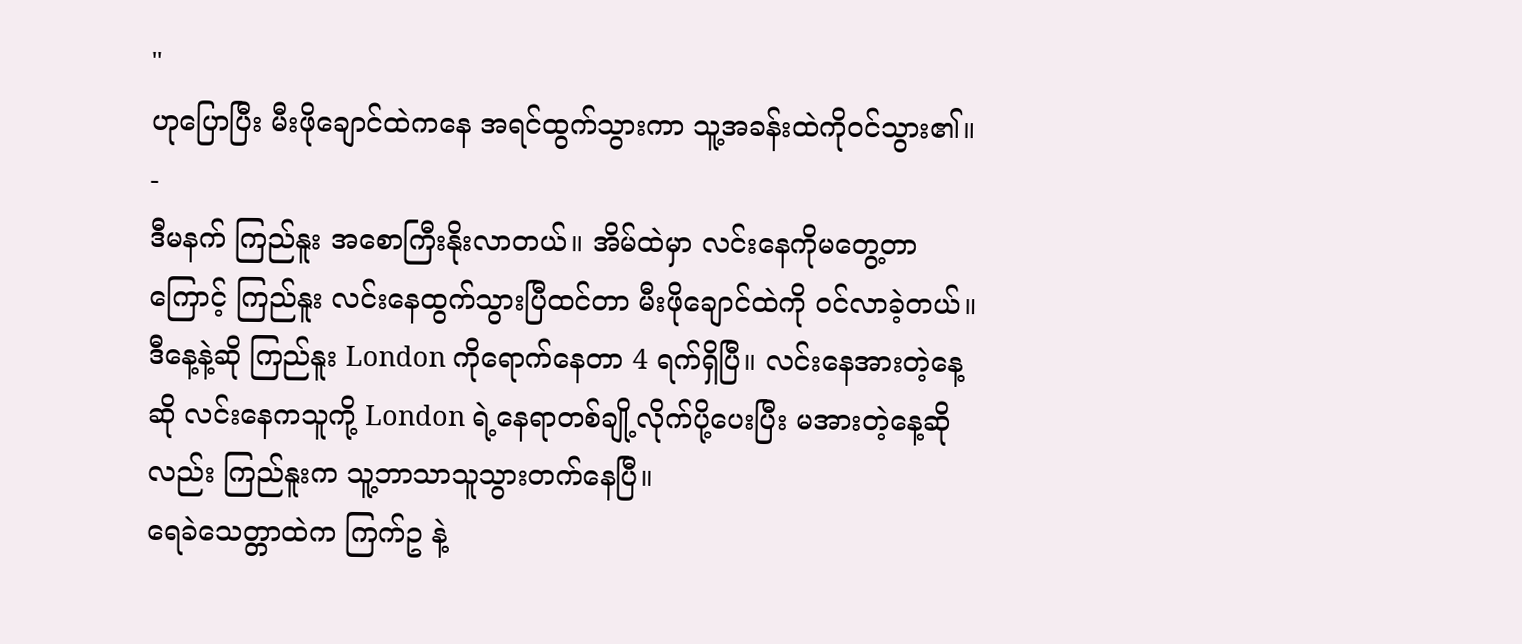"
ဟုပြောပြီး မီးဖိုချောင်ထဲကနေ အရင်ထွက်သွားကာ သူ့အခန်းထဲကိုဝင်သွား၏။
-
ဒီမနက် ကြည်နူး အစောကြီးနိုးလာတယ်။ အိမ်ထဲမှာ လင်းနေကိုမတွေ့တာကြောင့် ကြည်နူး လင်းနေထွက်သွားပြီထင်တာ မီးဖိုချောင်ထဲကို ဝင်လာခဲ့တယ်။
ဒီနေ့နဲ့ဆို ကြည်နူး London ကိုရောက်နေတာ 4 ရက်ရှိပြီ။ လင်းနေအားတဲ့နေ့ဆို လင်းနေကသူကို့ London ရဲ့နေရာတစ်ချို့လိုက်ပို့ပေးပြီး မအားတဲ့နေ့ဆိုလည်း ကြည်နူးက သူ့ဘာသာသူသွားတက်နေပြီ။
ရေခဲသေတ္တာထဲက ကြက်ဥ နဲ့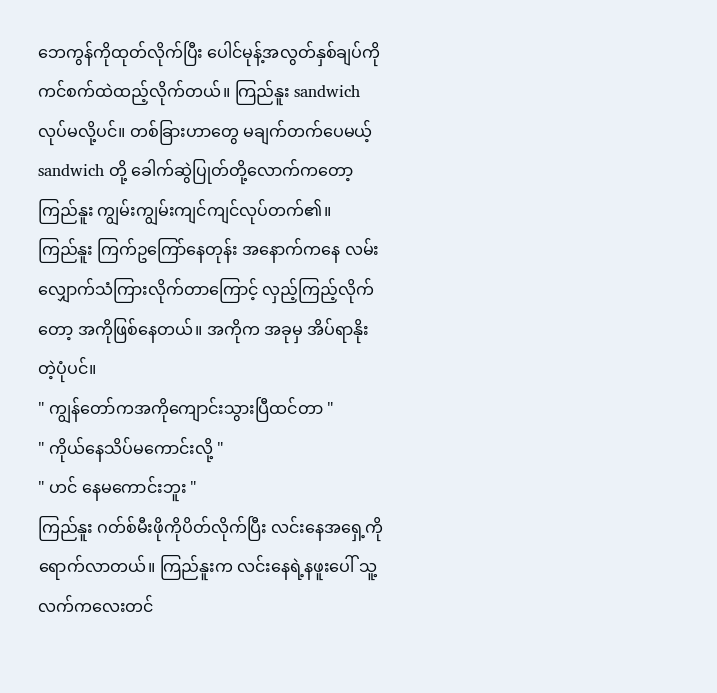ဘေကွန်ကိုထုတ်လိုက်ပြီး ပေါင်မုန့်အလွတ်နှစ်ချပ်ကို ကင်စက်ထဲထည့်လိုက်တယ်။ ကြည်နူး sandwich လုပ်မလို့ပင်။ တစ်ခြားဟာတွေ မချက်တက်ပေမယ့် sandwich တို့ ခေါက်ဆွဲပြုတ်တို့လောက်ကတော့ ကြည်နူး ကျွမ်းကျွမ်းကျင်ကျင်လုပ်တက်၏။
ကြည်နူး ကြက်ဥကြော်နေတုန်း အနောက်ကနေ လမ်းလျှောက်သံကြားလိုက်တာကြောင့် လှည့်ကြည့်လိုက်တော့ အကိုဖြစ်နေတယ်။ အကိုက အခုမှ အိပ်ရာနိုးတဲ့ပုံပင်။
" ကျွန်တော်ကအကိုကျောင်းသွားပြီထင်တာ "
" ကိုယ်နေသိပ်မကောင်းလို့ "
" ဟင် နေမကောင်းဘူး "
ကြည်နူး ဂတ်စ်မီးဖိုကိုပိတ်လိုက်ပြီး လင်းနေအရှေ့ကိုရောက်လာတယ်။ ကြည်နူးက လင်းနေရဲ့နဖူးပေါ် သူ့လက်ကလေးတင်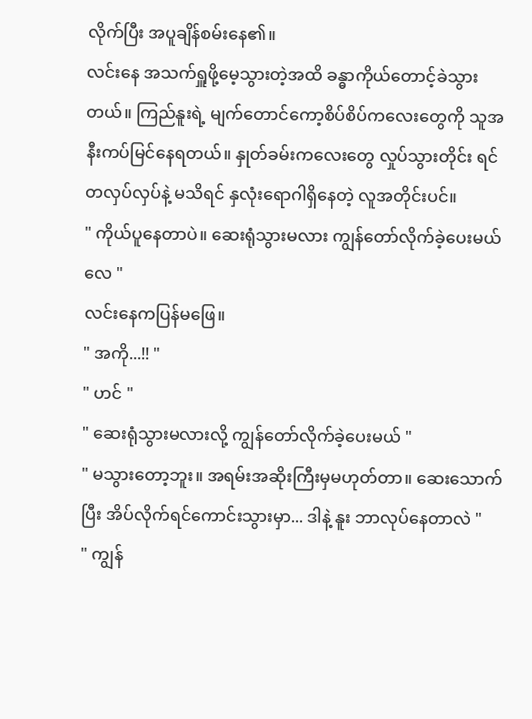လိုက်ပြီး အပူချိန်စမ်းနေ၏။
လင်းနေ အသက်ရှူဖို့မေ့သွားတဲ့အထိ ခန္ဓာကိုယ်တောင့်ခဲသွားတယ်။ ကြည်နူးရဲ့ မျက်တောင်ကော့စိပ်စိပ်ကလေးတွေကို သူအနီးကပ်မြင်နေရတယ်။ နှုတ်ခမ်းကလေးတွေ လှုပ်သွားတိုင်း ရင်တလှပ်လှပ်နဲ့ မသိရင် နှလုံးရောဂါရှိနေတဲ့ လူအတိုင်းပင်။
" ကိုယ်ပူနေတာပဲ။ ဆေးရုံသွားမလား ကျွန်တော်လိုက်ခဲ့ပေးမယ်လေ "
လင်းနေကပြန်မဖြေ။
" အကို...!! "
" ဟင် "
" ဆေးရုံသွားမလားလို့ ကျွန်တော်လိုက်ခဲ့ပေးမယ် "
" မသွားတော့ဘူး။ အရမ်းအဆိုးကြီးမှမဟုတ်တာ။ ဆေးသောက်ပြီး အိပ်လိုက်ရင်ကောင်းသွားမှာ... ဒါနဲ့ နူး ဘာလုပ်နေတာလဲ "
" ကျွန်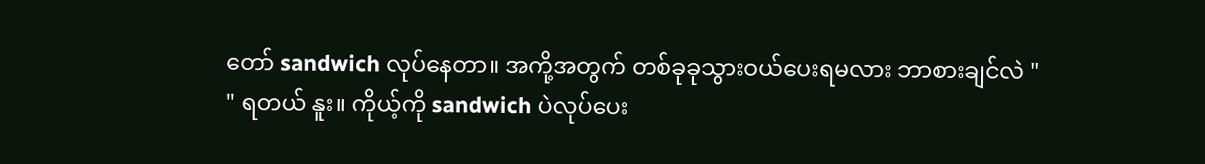တော် sandwich လုပ်နေတာ။ အကို့အတွက် တစ်ခုခုသွားဝယ်ပေးရမလား ဘာစားချင်လဲ "
" ရတယ် နူး။ ကိုယ့်ကို sandwich ပဲလုပ်ပေး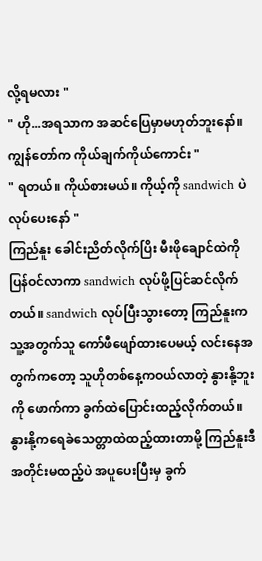လို့ရမလား "
" ဟို...အရသာက အဆင်ပြေမှာမဟုတ်ဘူးနော်။ ကျွန်တော်က ကိုယ်ချက်ကိုယ်ကောင်း "
" ရတယ်။ ကိုယ်စားမယ်။ ကိုယ့်ကို sandwich ပဲလုပ်ပေးနော် "
ကြည်နူး ခေါင်းညိတ်လိုက်ပြိး မီးဖိုချောင်ထဲကို ပြန်ဝင်လာကာ sandwich လုပ်ဖို့ပြင်ဆင်လိုက်တယ်။ sandwich လုပ်ပြီးသွားတော့ ကြည်နူးကသူ့အတွက်သူ ကော်ဖီဖျော်ထားပေမယ့် လင်းနေအတွက်ကတော့ သူဟိုတစ်နေ့ကဝယ်လာတဲ့ နွားနို့ဘူးကို ဖောက်ကာ ခွက်ထဲပြောင်းထည့်လိုက်တယ်။ နွားနို့ကရေခဲသေတ္တာထဲထည့်ထားတာမို့ ကြည်နူးဒီအတိုင်းမထည့်ပဲ အပူပေးပြီးမှ ခွက်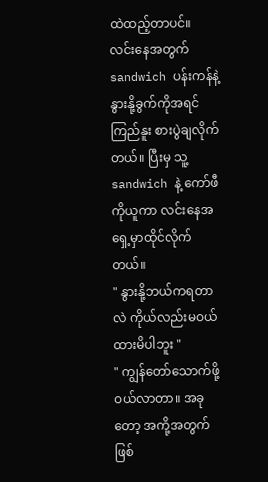ထဲထည့်တာပင်။
လင်းနေအတွက် sandwich ပန်းကန်နဲ့ နွားနို့ခွက်ကိုအရင် ကြည်နူး စားပွဲချလိုက်တယ်။ ပြီးမှ သူ့ sandwich နဲ့ ကော်ဖီကိုယူကာ လင်းနေအရှေ့မှာထိုင်လိုက်တယ်။
" နွားနို့ဘယ်ကရတာလဲ ကိုယ်လည်းမဝယ်ထားမိပါဘူး "
" ကျွန်တော်သောက်ဖို့ဝယ်လာတာ။ အခုတော့ အကို့အတွက်ဖြစ်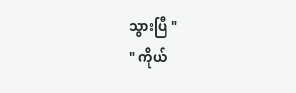သွားပြီ "
" ကိုယ်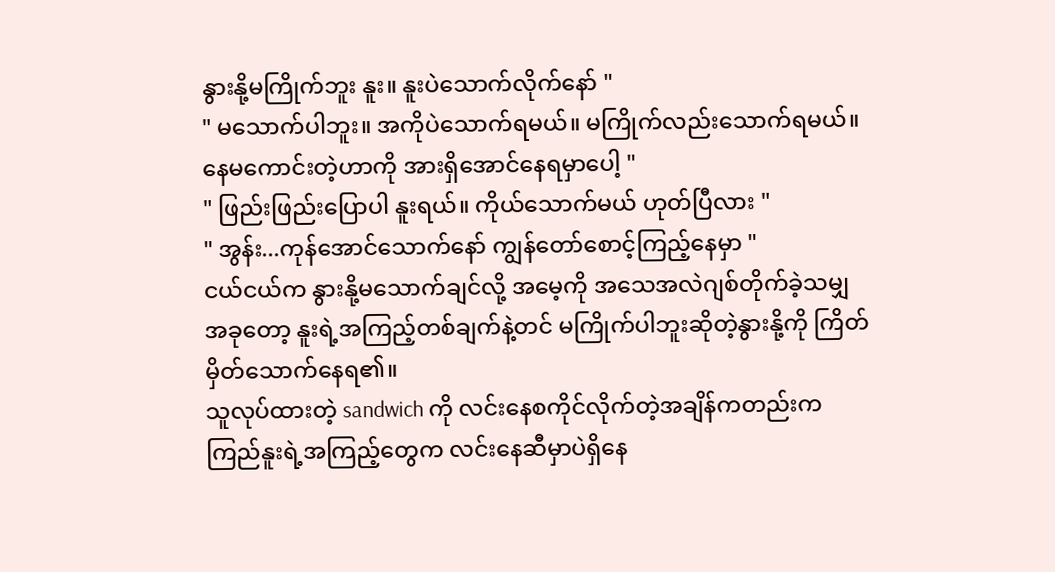နွားနို့မကြိုက်ဘူး နူး။ နူးပဲသောက်လိုက်နော် "
" မသောက်ပါဘူး။ အကိုပဲသောက်ရမယ်။ မကြိုက်လည်းသောက်ရမယ်။ နေမကောင်းတဲ့ဟာကို အားရှိအောင်နေရမှာပေါ့ "
" ဖြည်းဖြည်းပြောပါ နူးရယ်။ ကိုယ်သောက်မယ် ဟုတ်ပြီလား "
" အွန်း...ကုန်အောင်သောက်နော် ကျွန်တော်စောင့်ကြည့်နေမှာ "
ငယ်ငယ်က နွားနို့မသောက်ချင်လို့ အမေ့ကို အသေအလဲဂျစ်တိုက်ခဲ့သမျှ အခုတော့ နူးရဲ့အကြည့်တစ်ချက်နဲ့တင် မကြိုက်ပါဘူးဆိုတဲ့နွားနို့ကို ကြိတ်မှိတ်သောက်နေရ၏။
သူလုပ်ထားတဲ့ sandwich ကို လင်းနေစကိုင်လိုက်တဲ့အချိန်ကတည်းက ကြည်နူးရဲ့အကြည့်တွေက လင်းနေဆီမှာပဲရှိနေ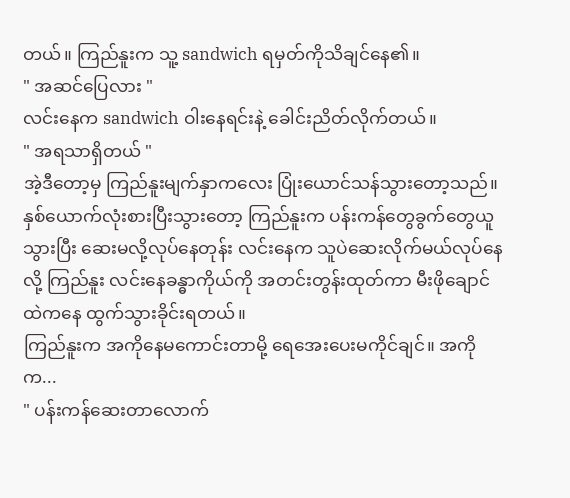တယ်။ ကြည်နူးက သူ့ sandwich ရမှတ်ကိုသိချင်နေ၏။
" အဆင်ပြေလား "
လင်းနေက sandwich ဝါးနေရင်းနဲ့ ခေါင်းညိတ်လိုက်တယ်။
" အရသာရှိတယ် "
အဲ့ဒီတော့မှ ကြည်နူးမျက်နှာကလေး ပြုံးယောင်သန်သွားတော့သည်။ နှစ်ယောက်လုံးစားပြီးသွားတော့ ကြည်နူးက ပန်းကန်တွေခွက်တွေယူသွားပြီး ဆေးမလို့လုပ်နေတုန်း လင်းနေက သူပဲဆေးလိုက်မယ်လုပ်နေလို့ ကြည်နူး လင်းနေခန္ဓာကိုယ်ကို အတင်းတွန်းထုတ်ကာ မီးဖိုချောင်ထဲကနေ ထွက်သွားခိုင်းရတယ်။
ကြည်နူးက အကိုနေမကောင်းတာမို့ ရေအေးပေးမကိုင်ချင်။ အကိုက...
" ပန်းကန်ဆေးတာလောက်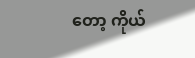တော့ ကိုယ်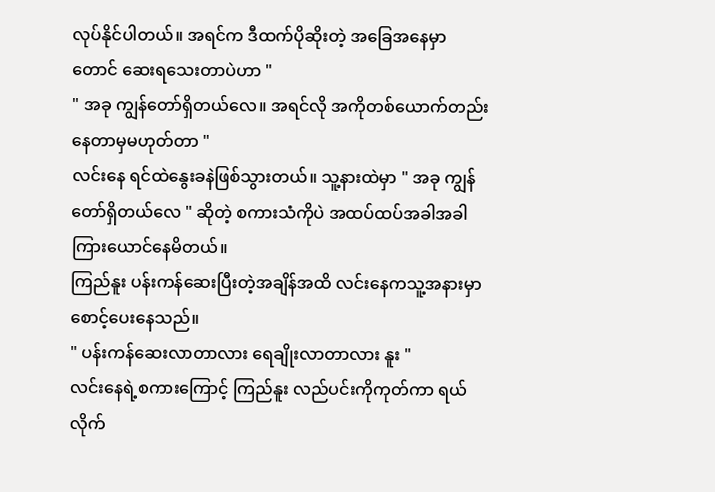လုပ်နိုင်ပါတယ်။ အရင်က ဒီထက်ပိုဆိုးတဲ့ အခြေအနေမှာတောင် ဆေးရသေးတာပဲဟာ "
" အခု ကျွန်တော်ရှိတယ်လေ။ အရင်လို အကိုတစ်ယောက်တည်းနေတာမှမဟုတ်တာ "
လင်းနေ ရင်ထဲနွေးခနဲဖြစ်သွားတယ်။ သူ့နားထဲမှာ " အခု ကျွန်တော်ရှိတယ်လေ " ဆိုတဲ့ စကားသံကိုပဲ အထပ်ထပ်အခါအခါကြားယောင်နေမိတယ်။
ကြည်နူး ပန်းကန်ဆေးပြီးတဲ့အချိန်အထိ လင်းနေကသူ့အနားမှာ စောင့်ပေးနေသည်။
" ပန်းကန်ဆေးလာတာလား ရေချိုးလာတာလား နူး "
လင်းနေရဲ့စကားကြောင့် ကြည်နူး လည်ပင်းကိုကုတ်ကာ ရယ်လိုက်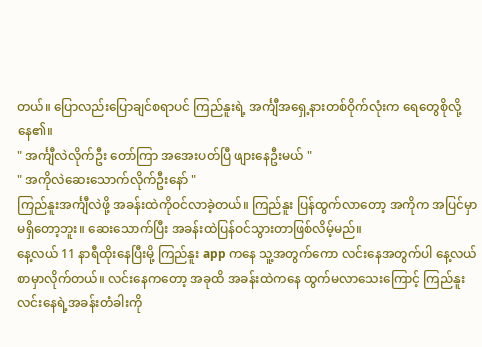တယ်။ ပြောလည်းပြောချင်စရာပင် ကြည်နူးရဲ့ အင်္ကျီအရှေ့နားတစ်ဝိုက်လုံးက ရေတွေစိုလို့နေ၏။
" အင်္ကျီလဲလိုက်ဦး တော်ကြာ အအေးပတ်ပြီ ဖျားနေဦးမယ် "
" အကိုလဲဆေးသောက်လိုက်ဦးနော် "
ကြည်နူးအင်္ကျီလဲဖို့ အခန်းထဲကိုဝင်လာခဲ့တယ်။ ကြည်နူး ပြန်ထွက်လာတော့ အကိုက အပြင်မှာမရှိတော့ဘူး။ ဆေးသောက်ပြီး အခန်းထဲပြန်ဝင်သွားတာဖြစ်လိမ့်မည်။
နေ့လယ် 11 နာရီထိုးနေပြီးမို့ ကြည်နူး app ကနေ သူ့အတွက်ကော လင်းနေအတွက်ပါ နေ့လယ်စာမှာလိုက်တယ်။ လင်းနေကတော့ အခုထိ အခန်းထဲကနေ ထွက်မလာသေးကြောင့် ကြည်နူး လင်းနေရဲ့အခန်းတံခါးကို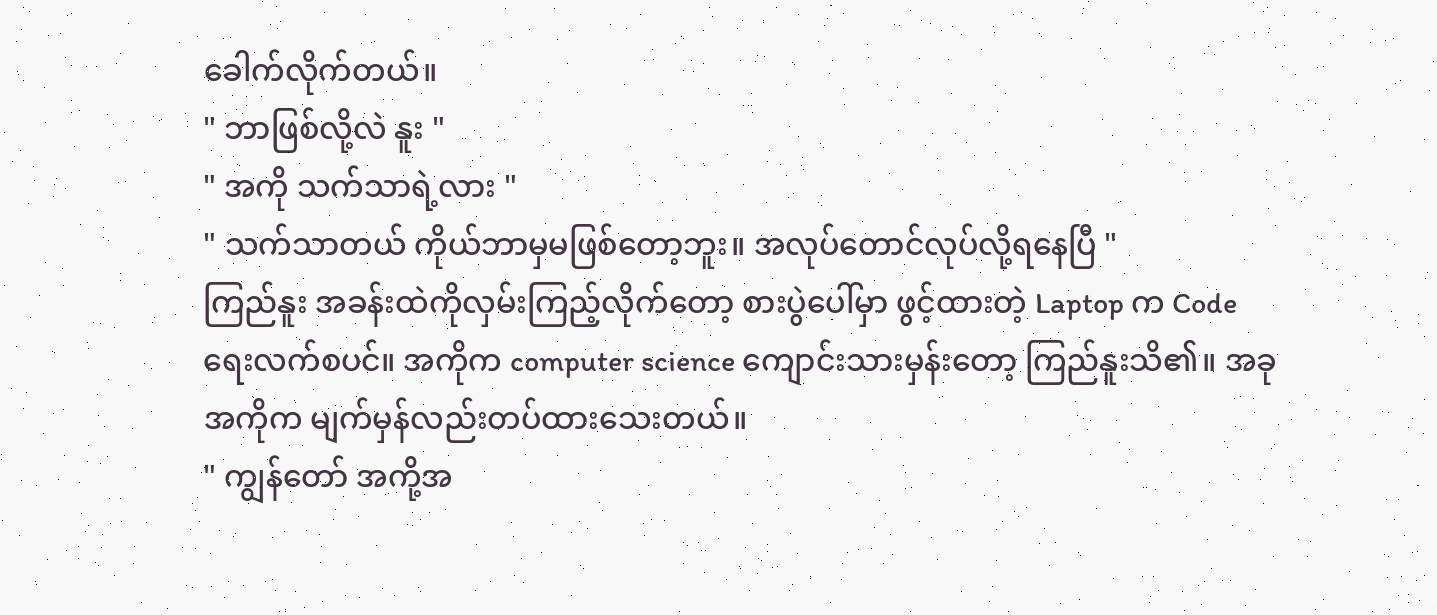ခေါက်လိုက်တယ်။
" ဘာဖြစ်လို့လဲ နူး "
" အကို သက်သာရဲ့လား "
" သက်သာတယ် ကိုယ်ဘာမှမဖြစ်တော့ဘူး။ အလုပ်တောင်လုပ်လို့ရနေပြီ "
ကြည်နူး အခန်းထဲကိုလှမ်းကြည့်လိုက်တော့ စားပွဲပေါ်မှာ ဖွင့်ထားတဲ့ Laptop က Code ရေးလက်စပင်။ အကိုက computer science ကျောင်းသားမှန်းတော့ ကြည်နူးသိ၏။ အခု အကိုက မျက်မှန်လည်းတပ်ထားသေးတယ်။
" ကျွန်တော် အကို့အ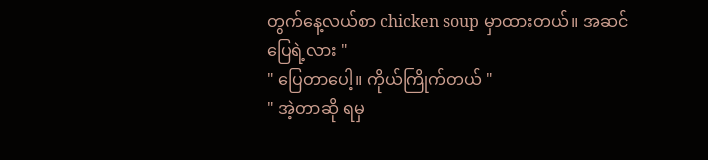တွက်နေ့လယ်စာ chicken soup မှာထားတယ်။ အဆင်ပြေရဲ့လား "
" ပြေတာပေါ့။ ကိုယ်ကြိုက်တယ် "
" အဲ့တာဆို ရမှ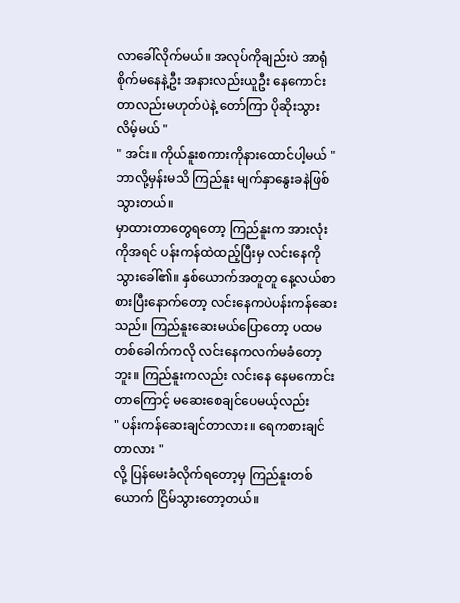လာခေါ်လိုက်မယ်။ အလုပ်ကိုချည်းပဲ အာရုံစိုက်မနေနဲ့ဦး အနားလည်းယူဦး နေကောင်းတာလည်းမဟုတ်ပဲနဲ့ တော်ကြာ ပိုဆိုးသွားလိမ့်မယ် "
" အင်း။ ကိုယ်နူးစကားကိုနားထောင်ပါ့မယ် "
ဘာလို့မှန်းမသိ ကြည်နူး မျက်နှာနွေးခနဲဖြစ်သွားတယ်။
မှာထားတာတွေရတော့ ကြည်နူးက အားလုံးကိုအရင် ပန်းကန်ထဲထည့်ပြီးမှ လင်းနေကိုသွားခေါ်၏။ နှစ်ယောက်အတူတူ နေ့လယ်စာစားပြီးနောက်တော့ လင်းနေကပဲပန်းကန်ဆေးသည်။ ကြည်နူးဆေးမယ်ပြောတော့ ပထမတစ်ခေါက်ကလို လင်းနေကလက်မခံတော့ဘူး။ ကြည်နူးကလည်း လင်းနေ နေမကောင်းတာကြောင့် မဆေးစေချင်ပေမယ့်လည်း
" ပန်းကန်ဆေးချင်တာလား။ ရေကစားချင်တာလား "
လို့ ပြန်မေးခံလိုက်ရတော့မှ ကြည်နူးတစ်ယောက် ငြိမ်သွားတော့တယ်။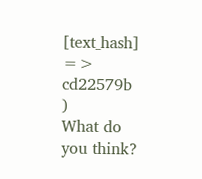[text_hash] => cd22579b
)
What do you think?